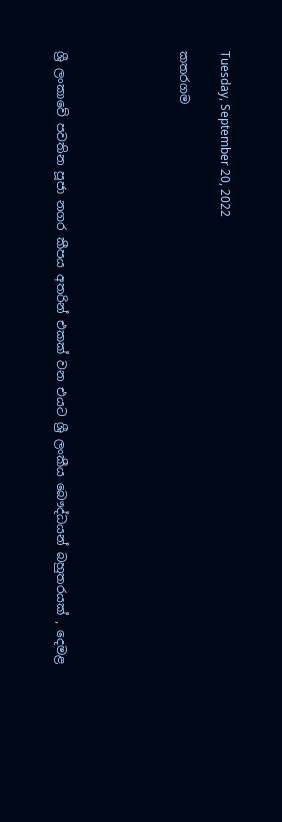Tuesday, September 20, 2022

කතරගම





ශ්‍රී ලංකාවේ පවතින පූජා නගර කීපය අතරින් එකක් වන එයට ශ්‍රී ලංකීය බෞද්ධයන් බහුතරයක් , දෙමළ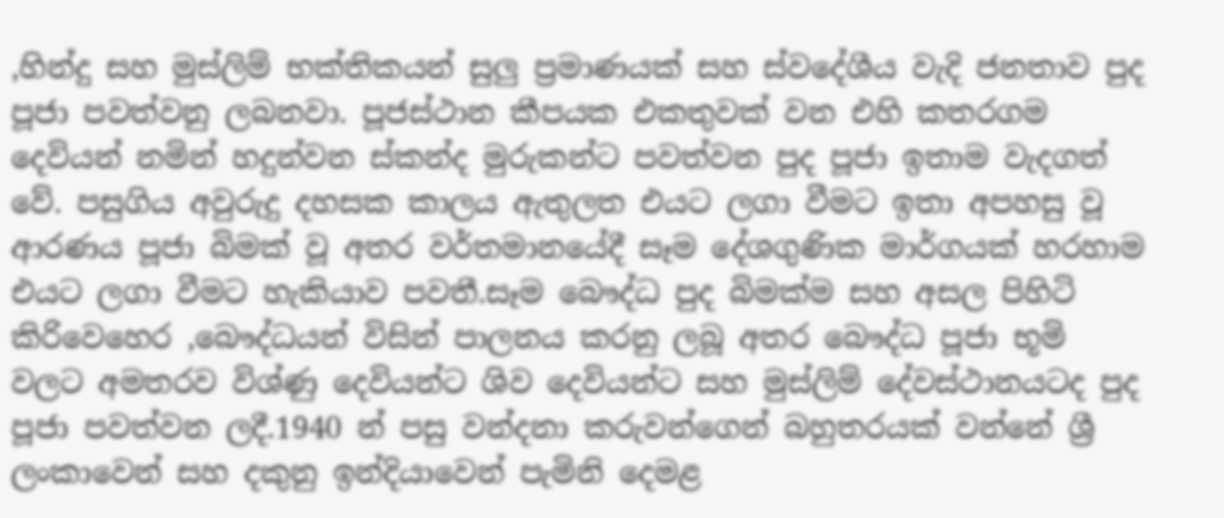,හින්දු සහ මුස්ලිම් භක්තිකයන් සුලු ප්‍රමාණයක් සහ ස්වදේශීය වැදි ජනතාව පුද පූජා පවත්වනු ලබනවා. පූජස්ථාන කීපයක එකතුවක් වන එහි කතරගම දෙවියන් නමින් හදුන්වන ස්කන්ද මුරුකන්ට පවත්වන පුද පූජා ඉතාම වැදගත් වේ. පසුගිය අවුරුදු දහසක කාලය ඇතුලත එයට ලගා වීමට ඉතා අපහසු වූ ආරණය පූජා බිමක් වූ අතර වර්තමානයේදී සෑම දේශගුණික මාර්ගයක් හරහාම එයට ලගා වීමට හැකියාව පවතී.සෑම බෞද්ධ පුද බිමක්ම සහ අසල පිහිටි කිරිවෙහෙර ,බෞද්ධයන් විසින් පාලනය කරනු ලබූ අතර බෞද්ධ පූජා භූමි වලට අමතරව විශ්ණු දෙවියන්ට ශිව දෙවියන්ට සහ මුස්ලිම් දේවස්ථානයටද පුද පූජා පවත්වන ලදී.1940 න් පසු වන්දනා කරුවන්ගෙන් බහුතරයක් වන්නේ ශ්‍රී ලංකාවෙන් සහ දකුනු ඉන්දියාවෙන් පැමිනි දෙමළ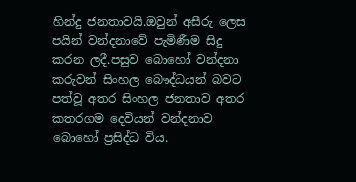හින්දු ජනතාවයි.ඔවුන් අසීරු ලෙස පයින් වන්දනාවේ පැමිණීම සිදු කරන ලදී.පසුව බොහෝ වන්දනා කරුවන් සිංහල බෞද්ධයන් බවට පත්වූ අතර සිංහල ජනතාව අතර කතරගම දෙවියන් වන්දනාව බොහෝ ප්‍රසිද්ධ විය.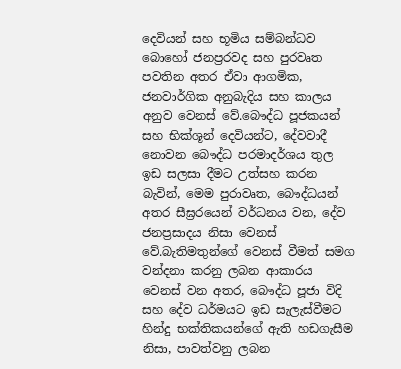දෙවියන් සහ භූමිය සම්බන්ධව බොහෝ ජනප්‍රරවද සහ පුරවෘත පවතින අතර ඒවා ආගමික, ජනවාර්ගික අනුබැදිය සහ කාලය අනුව වෙනස් වේ.බෞද්ධ පූජකයන් සහ භික්ශූන් දෙවියන්ට, දේවවාදී නොවන බෞද්ධ පරමාදර්ශය තුල ඉඩ සලසා දීමට උත්සහ කරන බැවින්, මෙම පුරාවෘත, බෞද්ධයන් අතර සීඝ්‍රරයෙන් වර්ධනය වන, දේව ජනප්‍රසාදය නිසා වෙනස් වේ.බැතිමතුන්ගේ වෙනස් වීමත් සමග වන්දනා කරනු ලබන ආකාරය වෙනස් වන අතර, බෞද්ධ පූජා විදි සහ දේව ධර්මයට ඉඩ සැලැස්වීමට හින්දු භක්තිකයන්ගේ ඇති හඩගැසීම නිසා, පාවත්වනු ලබන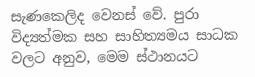සැණකෙලිද වෙනස් වේ. පුරා විද්‍යත්මක සහ සාහිත්‍යමය සාධක වලට අනුව, මෙම ස්ථානයට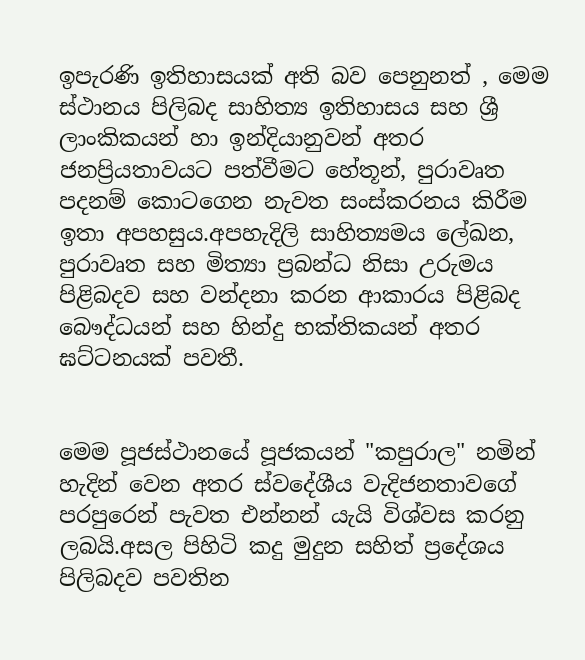ඉපැරණි ඉතිහාසයක් අති බව පෙනුනත් , මෙම ස්ථානය පිලිබද සාහිත්‍ය ඉතිහාසය සහ ශ්‍රී ලාංකිකයන් හා ඉන්දියානුවන් අතර ජනප්‍රියතාවයට පත්වීමට හේතූන්, පුරාවෘත පදනම් කොටගෙන නැවත සංස්කරනය කිරීම ඉතා අපහසුය.අපහැදිලි සාහිත්‍යමය ලේඛන, පුරාවෘත සහ මිත්‍යා ප්‍රබන්ධ නිසා උරුමය පිළිබදව සහ වන්දනා කරන ආකාරය පිළිබද බෞද්ධයන් සහ හින්දු භක්තිකයන් අතර ඝට්ටනයක් පවතී.


මෙම පූජස්ථානයේ පූජකයන් "කපුරාල" නමින් හැදින් වෙන අතර ස්වදේශීය වැදිජනතාවගේ පරපුරෙන් පැවත එන්නන් යැයි විශ්වස කරනු ලබයි.අසල පිහිටි කදු මුදුන සහිත් ප්‍රදේශය පිලිබදව පවතින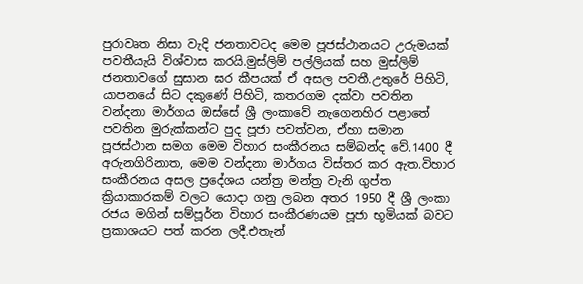පුරාවෘත නිසා වැදි ජනතාවටද මෙම පූජස්ථානයට උරුමයක් පවතීයැයි විශ්වාස කරයි.මුස්ලිම් පල්ලියක් සහ මුස්ලිම් ජනතාවගේ සුසාන ඝර කීපයක් ඒ අසල පවතී.උතුරේ පිහිටි, යාපනයේ සිට දකුණේ පිහිටි, කතරගම දක්වා පවතින වන්දනා මාර්ගය ඔස්සේ ශ්‍රී ලංකාවේ නැගෙනහිර පළාතේ පවතින මුරුක්කන්ට පුද පූජා පවත්වන, ඒහා සමාන පූජස්ථාන සමග මෙම විහාර සංකීරනය සම්බන්ද වේ.1400 දී අරුනගිරිනාත, මෙම වන්දනා මාර්ගය විස්තර කර ඇත.විහාර සංකීරනය අසල ප්‍රදේශය යන්ත්‍ර මන්ත්‍ර වැනි ගුප්ත ක්‍රියාකාරකම් වලට යොදා ගනු ලබන අතර 1950 දී ශ්‍රී ලංකා රජය මගින් සම්පූර්න විහාර සංකීරණයම පූජා භූමියක් බවට ප්‍රකාශයට පත් කරන ලදී.එතැන්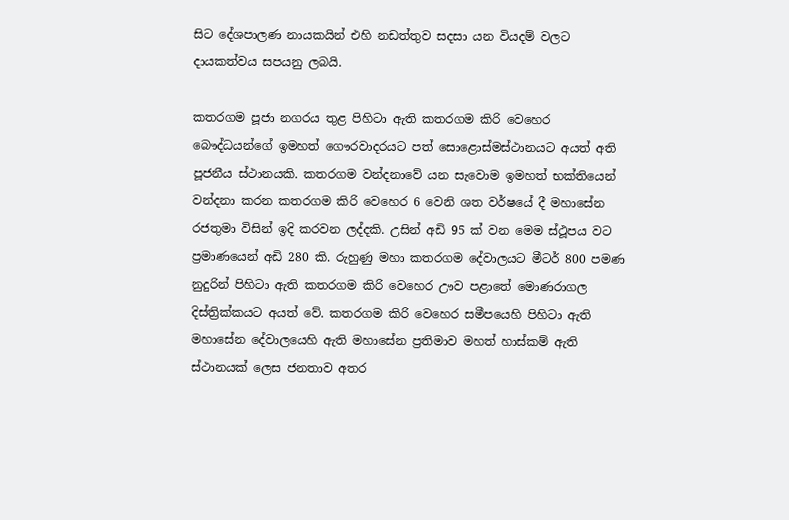සිට දේශපාලණ නායකයින් එහි නඩත්තුව සදසා යන වියදම් වලට දායකත්වය සපයනු ලබයි.

කතරගම පූජා නගරය තුළ පිහිටා ඇති කතරගම කිරි වෙහෙර බෞද්ධයන්ගේ ඉමහත් ගෞරවාදරයට පත් සොළොස්මස්ථානයට අයත් අති පූජනීය ස්ථානයකි. කතරගම වන්දනාවේ යන සැවොම ඉමහත් භක්තියෙන් වන්දනා කරන කතරගම කිරි වෙහෙර 6 වෙනි ශත වර්ෂයේ දී මහාසේන රජතුමා විසින් ඉදි කරවන ලද්දකි. උසින් අඩි 95 ක් වන මෙම ස්ථූපය වට ප්‍රමාණයෙන් අඩි 280 කි. රුහුණු මහා කතරගම දේවාලයට මීටර් 800 පමණ නුදුරින් පිහිටා ඇති කතරගම කිරි වෙහෙර ඌව පළාතේ මොණරාගල දිස්ත්‍රික්කයට අයත් වේ. කතරගම කිරි වෙහෙර සමීපයෙහි පිහිටා ඇති මහාසේන දේවාලයෙහි ඇති මහාසේන ප්‍රතිමාව මහත් හාස්කම් ඇති ස්ථානයක් ලෙස ජනතාව අතර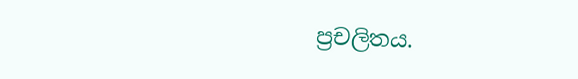ප්‍රචලිතය.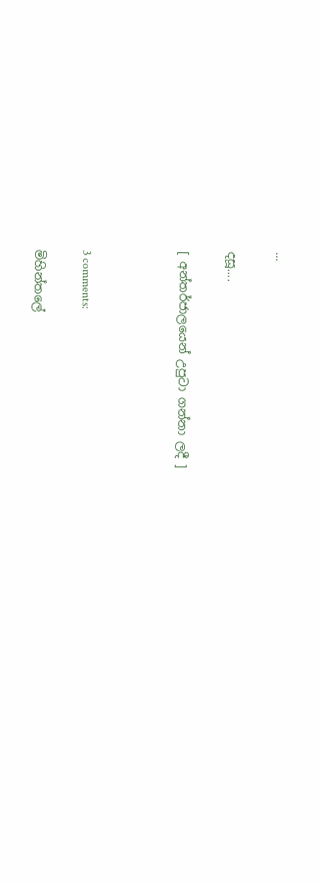...

දසූ....

[ අන්තර්ජාලයෙන් උපුටා ගන්නා ලදී ]



3 comments:

මිහින්තලේ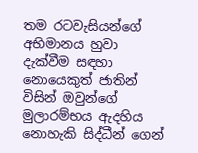තම රටවැසියන්ගේ අභිමානය හුවා දැක්වීම සඳහා නොයෙකුත් ජාතින් විසින් ඔවුන්ගේ මුලාරම්භය ඇදහිය නොහැකි සිද්ධීන් ගෙන්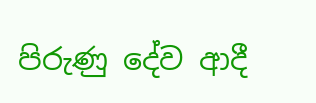පිරුණු දේව ආදී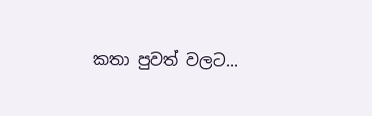කතා පුවත් වලට...